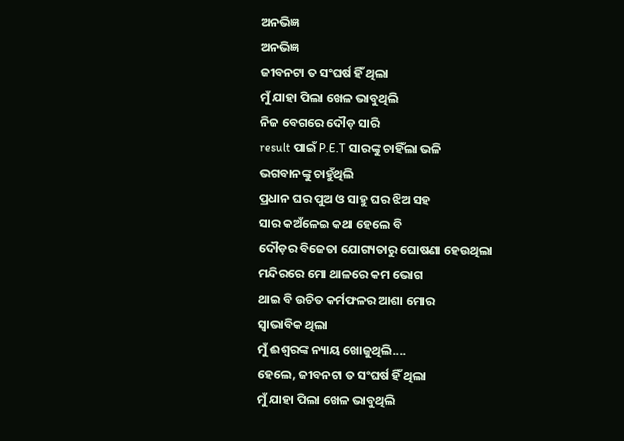ଅନଭିଜ୍ଞ
ଅନଭିଜ୍ଞ
ଜୀବନଟା ତ ସଂଘର୍ଷ ହିଁ ଥିଲା
ମୁଁ ଯାହା ପିଲା ଖେଳ ଭାବୁଥିଲି
ନିଜ ବେଗରେ ଦୌଡ଼ ସାରି
result ପାଇଁ P.E.T ସାରଙ୍କୁ ଚାହିଁଲା ଭଳି
ଭଗବାନଙ୍କୁ ଚାହୁଁଥିଲି
ପ୍ରଧାନ ଘର ପୁଅ ଓ ସାହୁ ଘର ଝିଅ ସହ
ସାର କଅଁଳେଇ କଥା ହେଲେ ବି
ଦୌଡ଼ର ବିଜେତା ଯୋଗ୍ୟତାରୁ ଘୋଷଣା ହେଉଥିଲା
ମନ୍ଦିରରେ ମୋ ଥାଳରେ କମ ଭୋଗ
ଥାଇ ବି ଉଚିତ କର୍ମଫଳର ଆଶା ମୋର
ସ୍ୱାଭାବିକ ଥିଲା
ମୁଁ ଈଶ୍ୱରଙ୍କ ନ୍ୟାୟ ଖୋଜୁଥିଲି....
ହେଲେ, ଜୀବନଟା ତ ସଂଘର୍ଷ ହିଁ ଥିଲା
ମୁଁ ଯାହା ପିଲା ଖେଳ ଭାବୁଥିଲି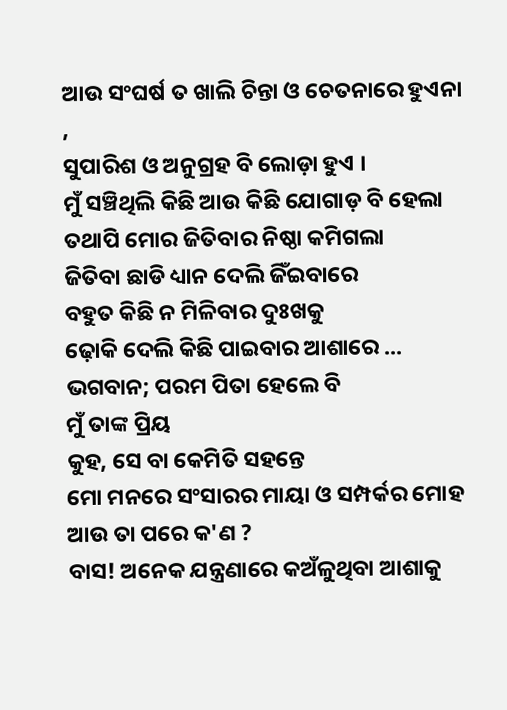ଆଉ ସଂଘର୍ଷ ତ ଖାଲି ଚିନ୍ତା ଓ ଚେତନାରେ ହୁଏନା ,
ସୁପାରିଶ ଓ ଅନୁଗ୍ରହ ବି ଲୋଡ଼ା ହୁଏ ।
ମୁଁ ସଞ୍ଚିଥିଲି କିଛି ଆଉ କିଛି ଯୋଗାଡ଼ ବି ହେଲା
ତଥାପି ମୋର ଜିତିବାର ନିଷ୍ଠା କମିଗଲା
ଜିତିବା ଛାଡି ଧ୍ୟାନ ଦେଲି ଜିଁଇବାରେ
ବହୁତ କିଛି ନ ମିଳିବାର ଦୁଃଖକୁ
ଢ଼ୋକି ଦେଲି କିଛି ପାଇବାର ଆଶାରେ ...
ଭଗବାନ; ପରମ ପିତା ହେଲେ ବି
ମୁଁ ତାଙ୍କ ପ୍ରିୟ
କୁହ, ସେ ବା କେମିତି ସହନ୍ତେ
ମୋ ମନରେ ସଂସାରର ମାୟା ଓ ସମ୍ପର୍କର ମୋହ
ଆଉ ତା ପରେ କ'ଣ ?
ବାସ! ଅନେକ ଯନ୍ତ୍ରଣାରେ କଅଁଳୁଥିବା ଆଶାକୁ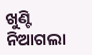ଖୁଣ୍ଟି ନିଆଗଲା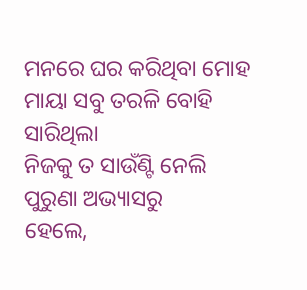ମନରେ ଘର କରିଥିବା ମୋହ ମାୟା ସବୁ ତରଳି ବୋହି ସାରିଥିଲା
ନିଜକୁ ତ ସାଉଁଣ୍ଟି ନେଲି ପୁରୁଣା ଅଭ୍ୟାସରୁ
ହେଲେ,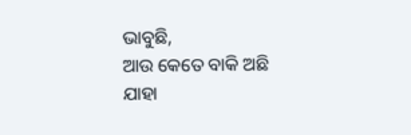ଭାବୁଛି,
ଆଉ କେତେ ବାକି ଅଛି ଯାହା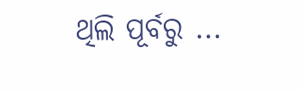ଥିଲି ପୂର୍ବରୁ ...